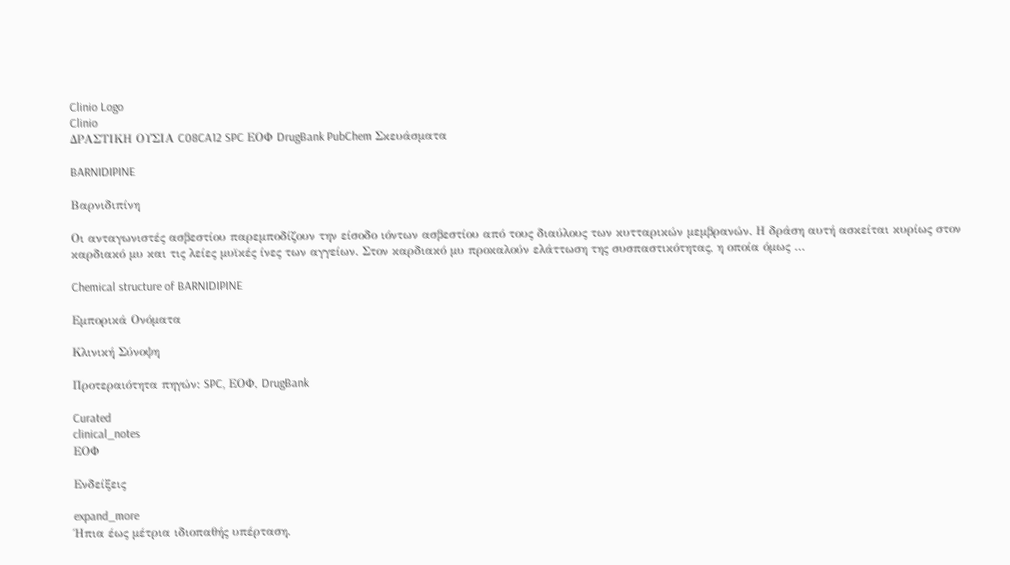Clinio Logo
Clinio
ΔΡΑΣΤΙΚΗ ΟΥΣΙΑ C08CA12 SPC ΕΟΦ DrugBank PubChem Σκευάσματα

BARNIDIPINE

Βαρνιδιπίνη

Οι ανταγωνιστές ασβεστίου παρεμποδίζουν την είσοδο ιόντων ασβεστίου από τους διαύλους των κυτταρικών μεμβρανών. Η δράση αυτή ασκείται κυρίως στον καρδιακό μυ και τις λείες μυϊκές ίνες των αγγείων. Στον καρδιακό μυ προκαλούν ελάττωση της συσπαστικότητας, η οποία όμως …

Chemical structure of BARNIDIPINE

Εμπορικά Ονόματα

Κλινική Σύνοψη

Προτεραιότητα πηγών: SPC, ΕΟΦ, DrugBank

Curated
clinical_notes
ΕΟΦ

Ενδείξεις

expand_more
Ήπια έως μέτρια ιδιοπαθής υπέρταση.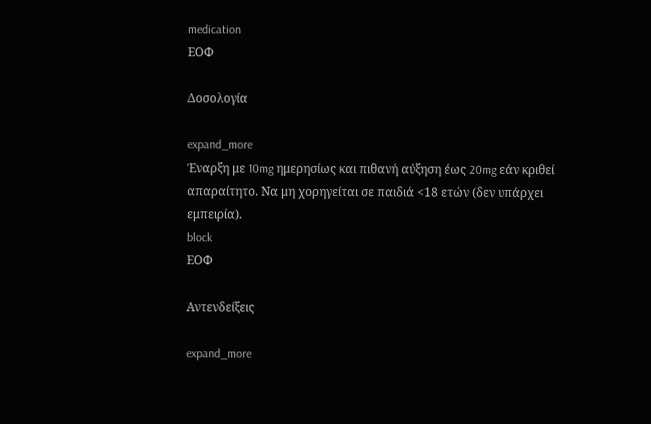medication
ΕΟΦ

Δοσολογία

expand_more
Έναρξη με 10mg ημερησίως και πιθανή αύξηση έως 20mg εάν κριθεί απαραίτητο. Να μη χορηγείται σε παιδιά <18 ετών (δεν υπάρχει εμπειρία).
block
ΕΟΦ

Αντενδείξεις

expand_more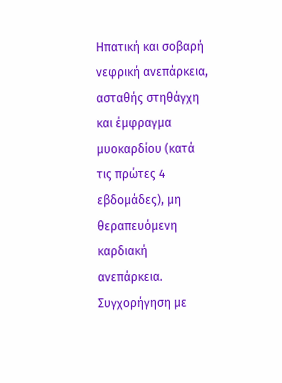Ηπατική και σοβαρή νεφρική ανεπάρκεια, ασταθής στηθάγχη και έμφραγμα μυοκαρδίου (κατά τις πρώτες 4 εβδομάδες), μη θεραπευόμενη καρδιακή ανεπάρκεια. Συγχορήγηση με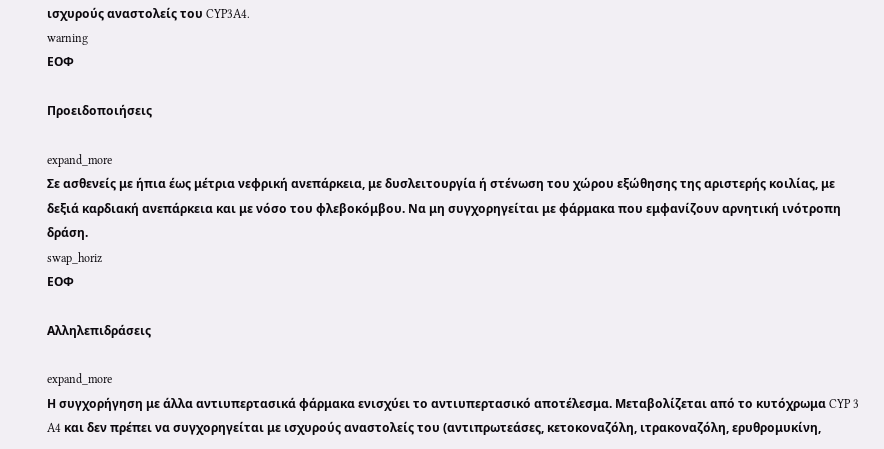ισχυρούς αναστολείς του CYP3A4.
warning
ΕΟΦ

Προειδοποιήσεις

expand_more
Σε ασθενείς με ήπια έως μέτρια νεφρική ανεπάρκεια, με δυσλειτουργία ή στένωση του χώρου εξώθησης της αριστερής κοιλίας, με δεξιά καρδιακή ανεπάρκεια και με νόσο του φλεβοκόμβου. Να μη συγχορηγείται με φάρμακα που εμφανίζουν αρνητική ινότροπη δράση.
swap_horiz
ΕΟΦ

Αλληλεπιδράσεις

expand_more
Η συγχορήγηση με άλλα αντιυπερτασικά φάρμακα ενισχύει το αντιυπερτασικό αποτέλεσμα. Μεταβολίζεται από το κυτόχρωμα CYP 3 A4 και δεν πρέπει να συγχορηγείται με ισχυρούς αναστολείς του (αντιπρωτεάσες, κετοκοναζόλη, ιτρακοναζόλη, ερυθρομυκίνη,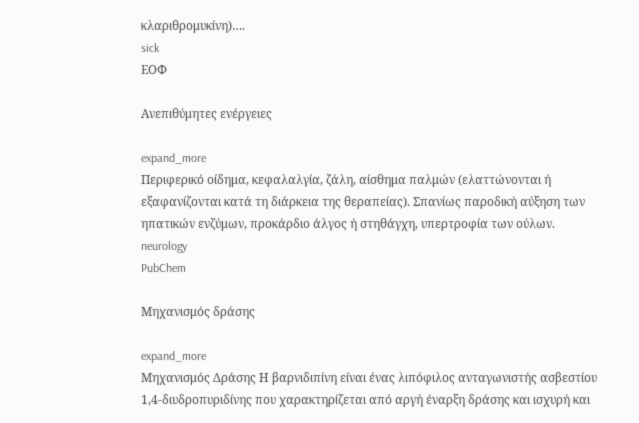κλαριθρομυκίνη)….
sick
ΕΟΦ

Ανεπιθύμητες ενέργειες

expand_more
Περιφερικό οίδημα, κεφαλαλγία, ζάλη, αίσθημα παλμών (ελαττώνονται ή εξαφανίζονται κατά τη διάρκεια της θεραπείας). Σπανίως παροδική αύξηση των ηπατικών ενζύμων, προκάρδιο άλγος ή στηθάγχη, υπερτροφία των ούλων.
neurology
PubChem

Μηχανισμός δράσης

expand_more
Μηχανισμός Δράσης Η βαρνιδιπίνη είναι ένας λιπόφιλος ανταγωνιστής ασβεστίου 1,4-διυδροπυριδίνης που χαρακτηρίζεται από αργή έναρξη δράσης και ισχυρή και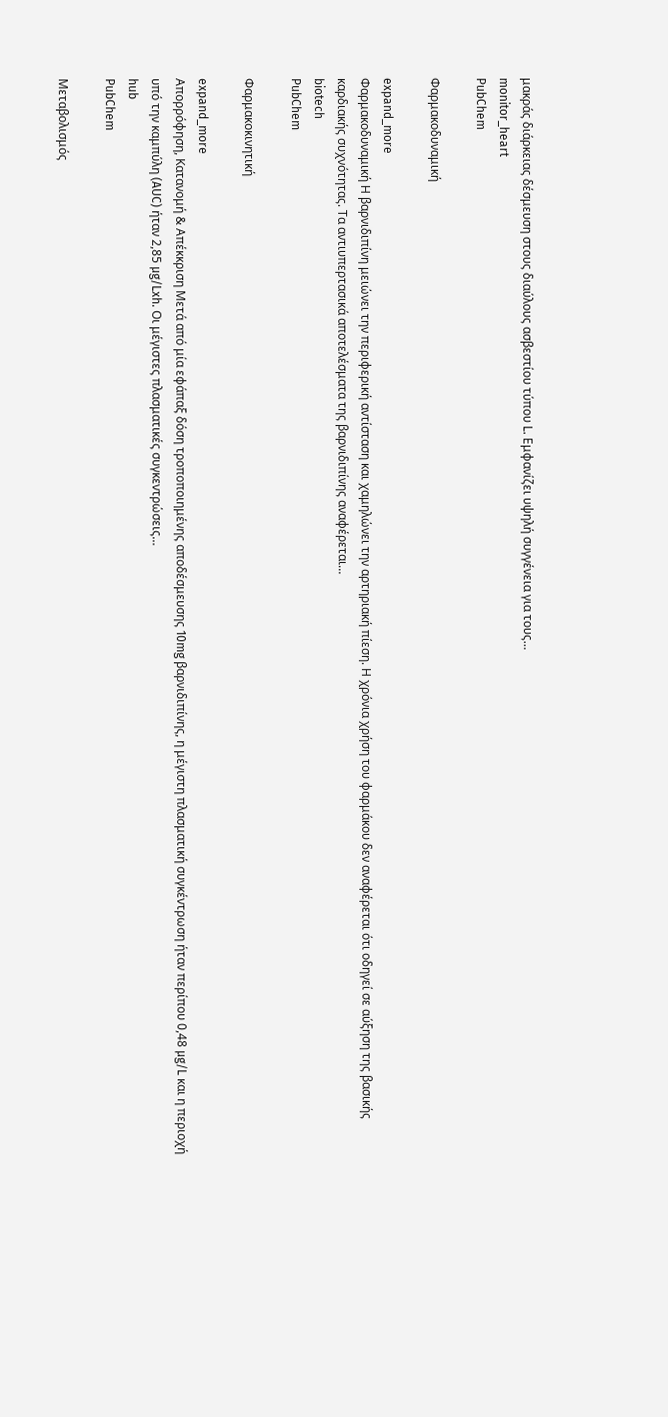μακράς διάρκειας δέσμευση στους διαύλους ασβεστίου τύπου L. Εμφανίζει υψηλή συγγένεια για τους…
monitor_heart
PubChem

Φαρμακοδυναμική

expand_more
Φαρμακοδυναμική Η βαρνιδιπίνη μειώνει την περιφερική αντίσταση και χαμηλώνει την αρτηριακή πίεση. Η χρόνια χρήση του φαρμάκου δεν αναφέρεται ότι οδηγεί σε αύξηση της βασικής καρδιακής συχνότητας. Τα αντιυπερτασικά αποτελέσματα της βαρνιδιπίνης αναφέρεται…
biotech
PubChem

Φαρμακοκινητική

expand_more
Απορρόφηση, Κατανομή & Απέκκριση Μετά από μία εφάπαξ δόση τροποποιημένης αποδέσμευσης 10mg βαρνιδιπίνης, η μέγιστη πλασματική συγκέντρωση ήταν περίπου 0,48 µg/L και η περιοχή υπό την καμπύλη (AUC) ήταν 2,85 µg/Lxh. Οι μέγιστες πλασματικές συγκεντρώσεις…
hub
PubChem

Μεταβολισμός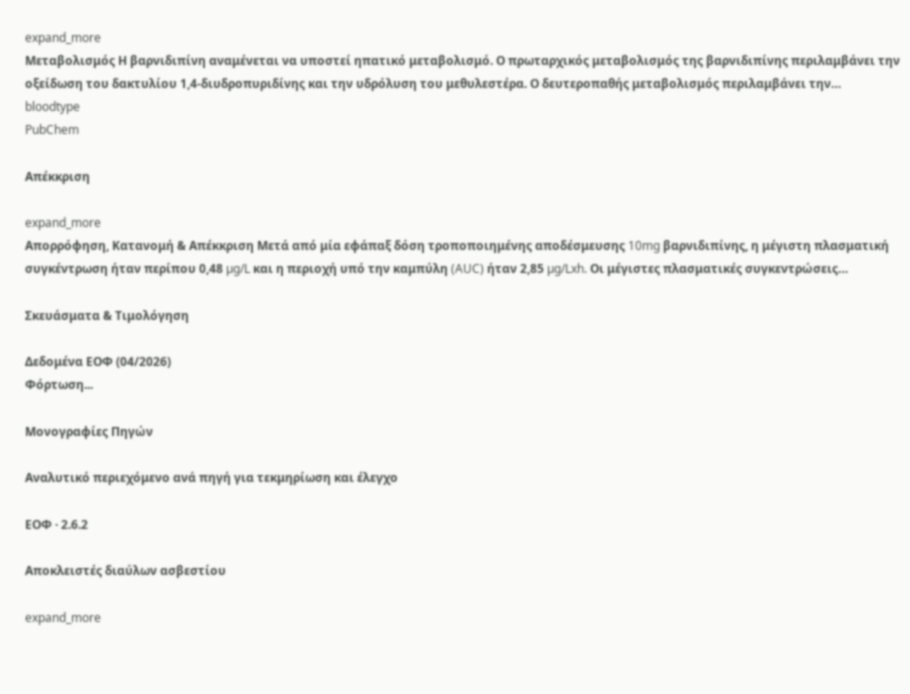expand_more
Μεταβολισμός Η βαρνιδιπίνη αναμένεται να υποστεί ηπατικό μεταβολισμό. Ο πρωταρχικός μεταβολισμός της βαρνιδιπίνης περιλαμβάνει την οξείδωση του δακτυλίου 1,4-διυδροπυριδίνης και την υδρόλυση του μεθυλεστέρα. Ο δευτεροπαθής μεταβολισμός περιλαμβάνει την…
bloodtype
PubChem

Απέκκριση

expand_more
Απορρόφηση, Κατανομή & Απέκκριση Μετά από μία εφάπαξ δόση τροποποιημένης αποδέσμευσης 10mg βαρνιδιπίνης, η μέγιστη πλασματική συγκέντρωση ήταν περίπου 0,48 µg/L και η περιοχή υπό την καμπύλη (AUC) ήταν 2,85 µg/Lxh. Οι μέγιστες πλασματικές συγκεντρώσεις…

Σκευάσματα & Τιμολόγηση

Δεδομένα ΕΟΦ (04/2026)
Φόρτωση...

Μονογραφίες Πηγών

Αναλυτικό περιεχόμενο ανά πηγή για τεκμηρίωση και έλεγχο

ΕΟΦ · 2.6.2

Αποκλειστές διαύλων ασβεστίου

expand_more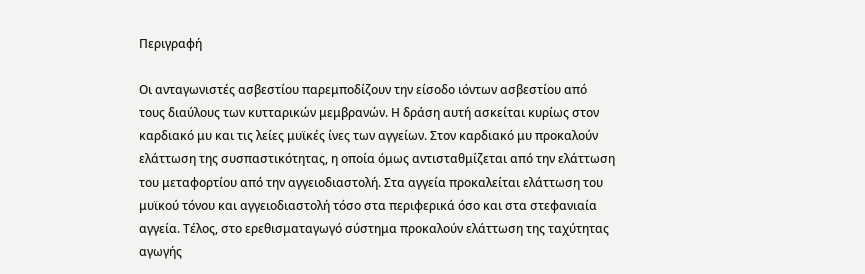Περιγραφή

Οι ανταγωνιστές ασβεστίου παρεμποδίζουν την είσοδο ιόντων ασβεστίου από τους διαύλους των κυτταρικών μεμβρανών. Η δράση αυτή ασκείται κυρίως στον καρδιακό μυ και τις λείες μυϊκές ίνες των αγγείων. Στον καρδιακό μυ προκαλούν ελάττωση της συσπαστικότητας, η οποία όμως αντισταθμίζεται από την ελάττωση του μεταφορτίου από την αγγειοδιαστολή. Στα αγγεία προκαλείται ελάττωση του μυϊκού τόνου και αγγειοδιαστολή τόσο στα περιφερικά όσο και στα στεφανιαία αγγεία. Τέλος, στο ερεθισματαγωγό σύστημα προκαλούν ελάττωση της ταχύτητας αγωγής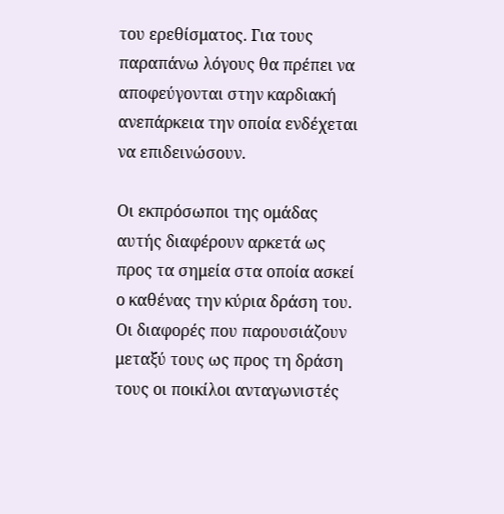του ερεθίσματος. Για τους παραπάνω λόγους θα πρέπει να αποφεύγονται στην καρδιακή ανεπάρκεια την οποία ενδέχεται να επιδεινώσουν.

Οι εκπρόσωποι της ομάδας αυτής διαφέρουν αρκετά ως προς τα σημεία στα οποία ασκεί ο καθένας την κύρια δράση του. Οι διαφορές που παρουσιάζουν μεταξύ τους ως προς τη δράση τους οι ποικίλοι ανταγωνιστές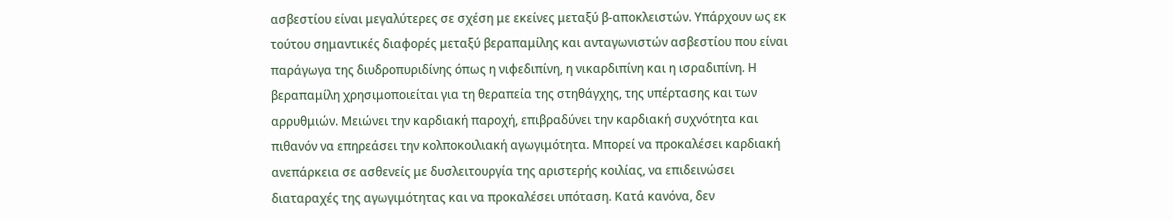ασβεστίου είναι μεγαλύτερες σε σχέση με εκείνες μεταξύ β-αποκλειστών. Υπάρχουν ως εκ τούτου σημαντικές διαφορές μεταξύ βεραπαμίλης και ανταγωνιστών ασβεστίου που είναι παράγωγα της διυδροπυριδίνης όπως η νιφεδιπίνη, η νικαρδιπίνη και η ισραδιπίνη. Η βεραπαμίλη χρησιμοποιείται για τη θεραπεία της στηθάγχης, της υπέρτασης και των αρρυθμιών. Μειώνει την καρδιακή παροχή, επιβραδύνει την καρδιακή συχνότητα και πιθανόν να επηρεάσει την κολποκοιλιακή αγωγιμότητα. Μπορεί να προκαλέσει καρδιακή ανεπάρκεια σε ασθενείς με δυσλειτουργία της αριστερής κοιλίας, να επιδεινώσει διαταραχές της αγωγιμότητας και να προκαλέσει υπόταση. Κατά κανόνα, δεν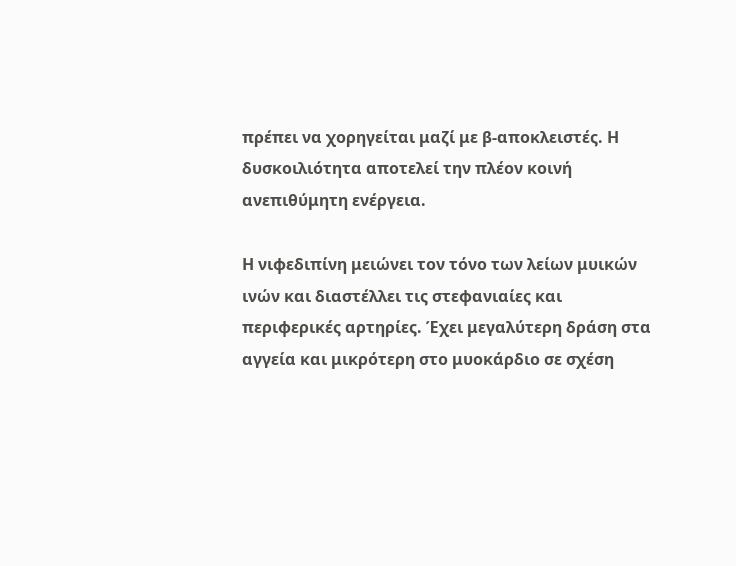πρέπει να χορηγείται μαζί με β-αποκλειστές. Η δυσκοιλιότητα αποτελεί την πλέον κοινή ανεπιθύμητη ενέργεια.

Η νιφεδιπίνη μειώνει τον τόνο των λείων μυικών ινών και διαστέλλει τις στεφανιαίες και περιφερικές αρτηρίες. Έχει μεγαλύτερη δράση στα αγγεία και μικρότερη στο μυοκάρδιο σε σχέση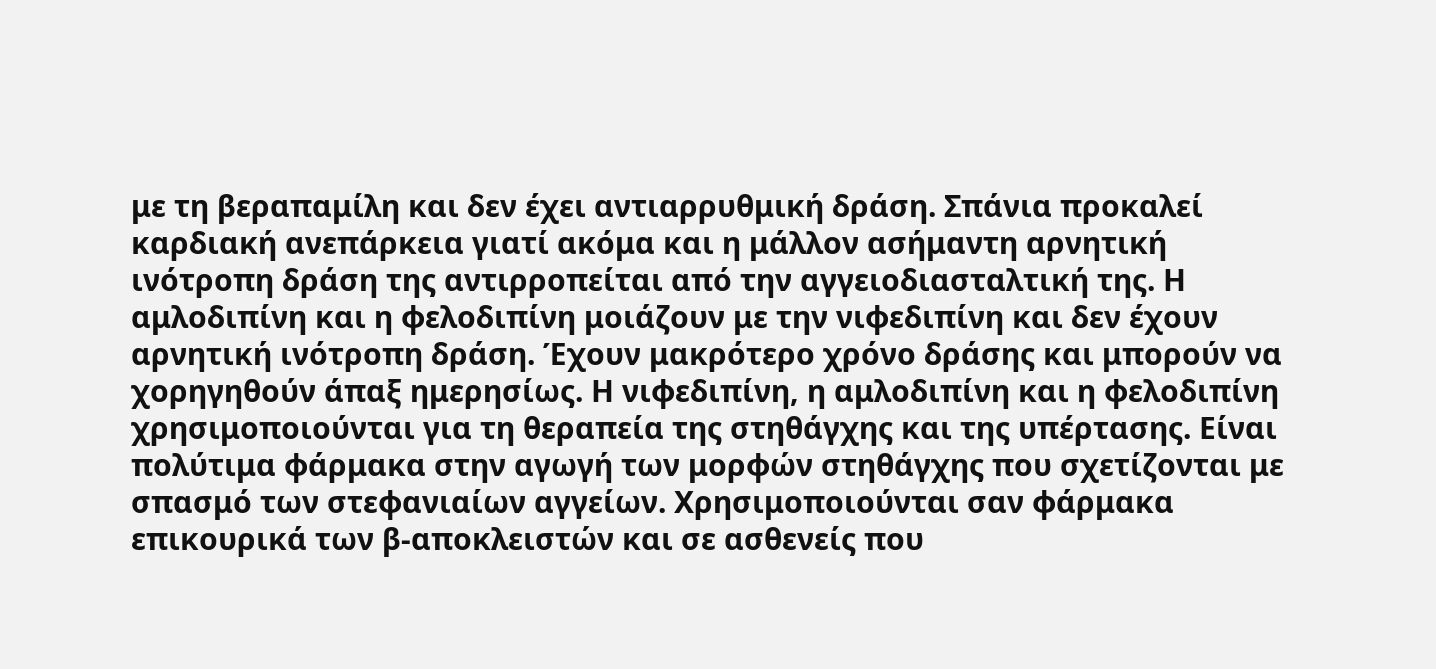με τη βεραπαμίλη και δεν έχει αντιαρρυθμική δράση. Σπάνια προκαλεί καρδιακή ανεπάρκεια γιατί ακόμα και η μάλλον ασήμαντη αρνητική ινότροπη δράση της αντιρροπείται από την αγγειοδιασταλτική της. Η αμλοδιπίνη και η φελοδιπίνη μοιάζουν με την νιφεδιπίνη και δεν έχουν αρνητική ινότροπη δράση. Έχουν μακρότερο χρόνο δράσης και μπορούν να χορηγηθούν άπαξ ημερησίως. Η νιφεδιπίνη, η αμλοδιπίνη και η φελοδιπίνη χρησιμοποιούνται για τη θεραπεία της στηθάγχης και της υπέρτασης. Είναι πολύτιμα φάρμακα στην αγωγή των μορφών στηθάγχης που σχετίζονται με σπασμό των στεφανιαίων αγγείων. Χρησιμοποιούνται σαν φάρμακα επικουρικά των β-αποκλειστών και σε ασθενείς που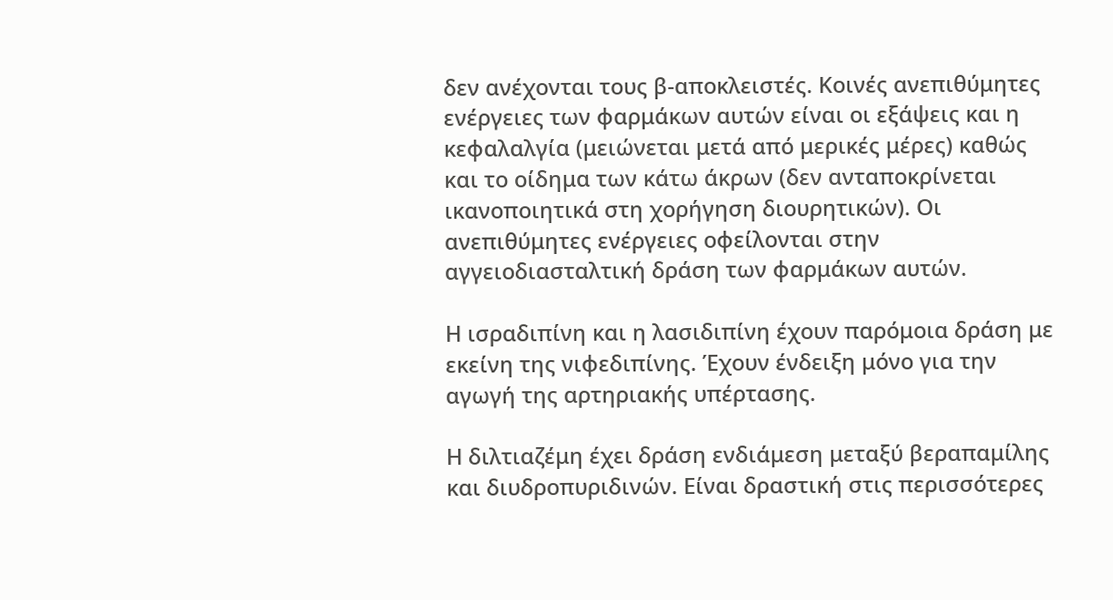δεν ανέχονται τους β-αποκλειστές. Κοινές ανεπιθύμητες ενέργειες των φαρμάκων αυτών είναι οι εξάψεις και η κεφαλαλγία (μειώνεται μετά από μερικές μέρες) καθώς και το οίδημα των κάτω άκρων (δεν ανταποκρίνεται ικανοποιητικά στη χορήγηση διουρητικών). Οι ανεπιθύμητες ενέργειες οφείλονται στην αγγειοδιασταλτική δράση των φαρμάκων αυτών.

Η ισραδιπίνη και η λασιδιπίνη έχουν παρόμοια δράση με εκείνη της νιφεδιπίνης. Έχουν ένδειξη μόνο για την αγωγή της αρτηριακής υπέρτασης.

Η διλτιαζέμη έχει δράση ενδιάμεση μεταξύ βεραπαμίλης και διυδροπυριδινών. Είναι δραστική στις περισσότερες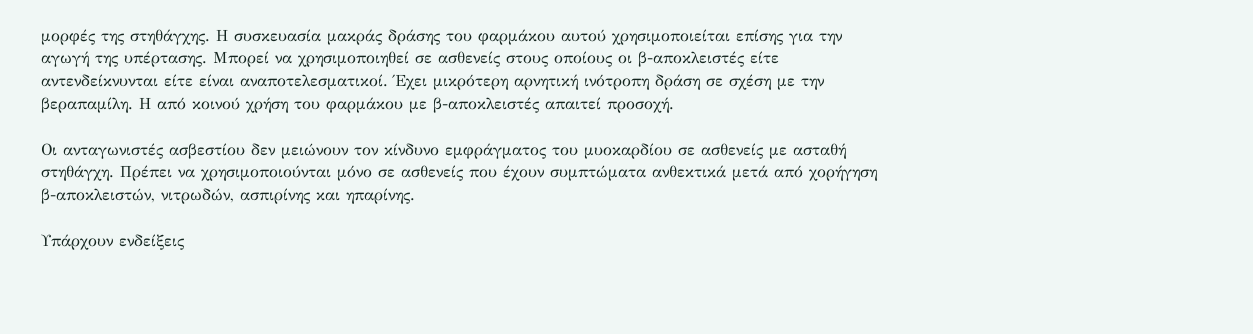μορφές της στηθάγχης. Η συσκευασία μακράς δράσης του φαρμάκου αυτού χρησιμοποιείται επίσης για την αγωγή της υπέρτασης. Μπορεί να χρησιμοποιηθεί σε ασθενείς στους οποίους οι β-αποκλειστές είτε αντενδείκνυνται είτε είναι αναποτελεσματικοί. Έχει μικρότερη αρνητική ινότροπη δράση σε σχέση με την βεραπαμίλη. Η από κοινού χρήση του φαρμάκου με β-αποκλειστές απαιτεί προσοχή.

Οι ανταγωνιστές ασβεστίου δεν μειώνουν τον κίνδυνο εμφράγματος του μυοκαρδίου σε ασθενείς με ασταθή στηθάγχη. Πρέπει να χρησιμοποιούνται μόνο σε ασθενείς που έχουν συμπτώματα ανθεκτικά μετά από χορήγηση β-αποκλειστών, νιτρωδών, ασπιρίνης και ηπαρίνης.

Υπάρχουν ενδείξεις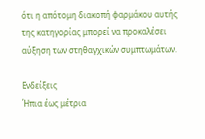ότι η απότομη διακοπή φαρμάκου αυτής της κατηγορίας μπορεί να προκαλέσει αύξηση των στηθαγχικών συμπτωμάτων.

Ενδείξεις
Ήπια έως μέτρια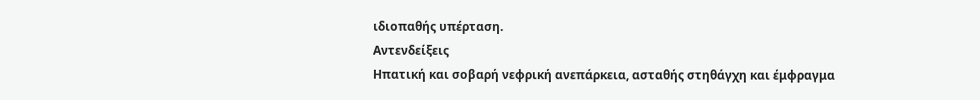ιδιοπαθής υπέρταση.
Αντενδείξεις
Ηπατική και σοβαρή νεφρική ανεπάρκεια, ασταθής στηθάγχη και έμφραγμα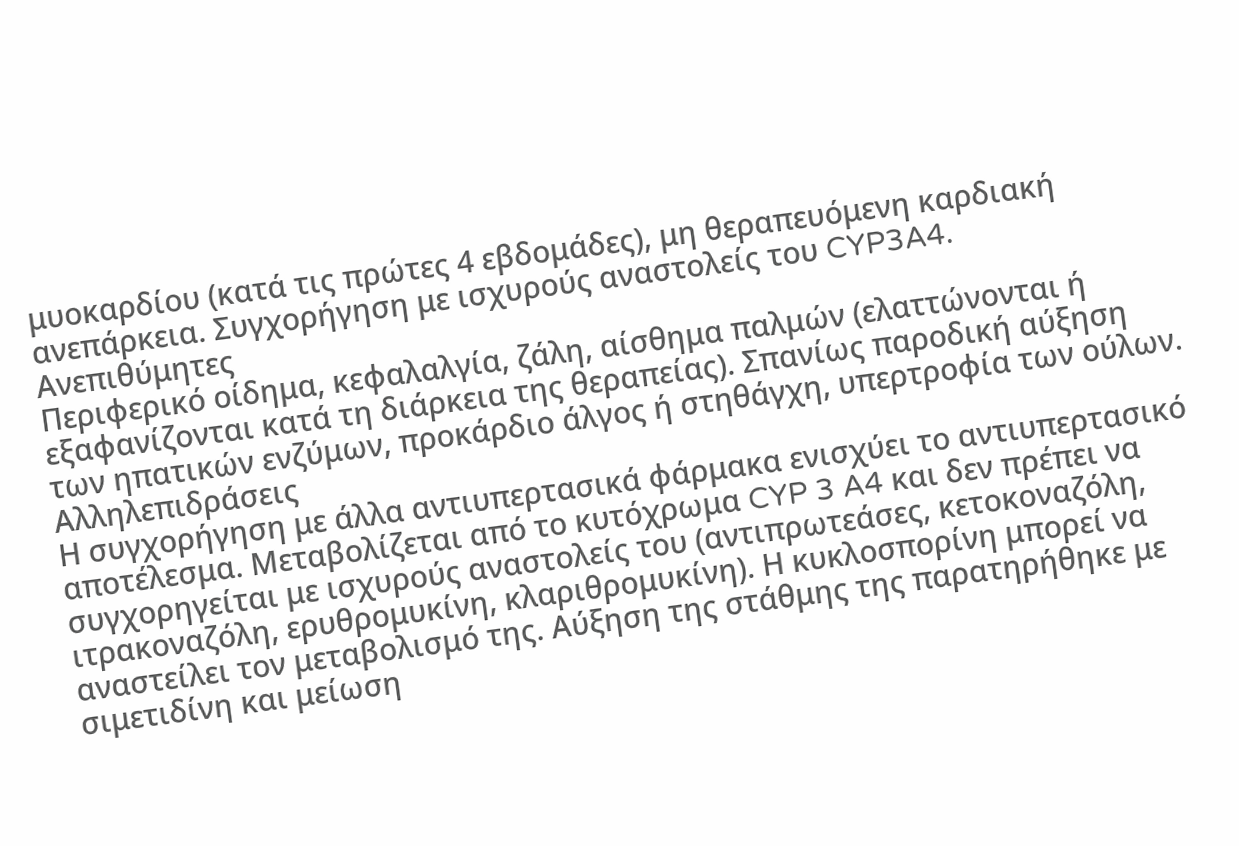μυοκαρδίου (κατά τις πρώτες 4 εβδομάδες), μη θεραπευόμενη καρδιακή ανεπάρκεια. Συγχορήγηση με ισχυρούς αναστολείς του CYP3A4.
Ανεπιθύμητες
Περιφερικό οίδημα, κεφαλαλγία, ζάλη, αίσθημα παλμών (ελαττώνονται ή εξαφανίζονται κατά τη διάρκεια της θεραπείας). Σπανίως παροδική αύξηση των ηπατικών ενζύμων, προκάρδιο άλγος ή στηθάγχη, υπερτροφία των ούλων.
Αλληλεπιδράσεις
Η συγχορήγηση με άλλα αντιυπερτασικά φάρμακα ενισχύει το αντιυπερτασικό αποτέλεσμα. Μεταβολίζεται από το κυτόχρωμα CYP 3 A4 και δεν πρέπει να συγχορηγείται με ισχυρούς αναστολείς του (αντιπρωτεάσες, κετοκοναζόλη, ιτρακοναζόλη, ερυθρομυκίνη, κλαριθρομυκίνη). Η κυκλοσπορίνη μπορεί να αναστείλει τον μεταβολισμό της. Αύξηση της στάθμης της παρατηρήθηκε με σιμετιδίνη και μείωση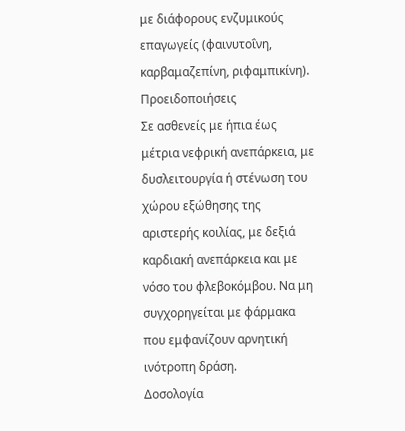με διάφορους ενζυμικούς επαγωγείς (φαινυτοΐνη, καρβαμαζεπίνη, ριφαμπικίνη).
Προειδοποιήσεις
Σε ασθενείς με ήπια έως μέτρια νεφρική ανεπάρκεια, με δυσλειτουργία ή στένωση του χώρου εξώθησης της αριστερής κοιλίας, με δεξιά καρδιακή ανεπάρκεια και με νόσο του φλεβοκόμβου. Να μη συγχορηγείται με φάρμακα που εμφανίζουν αρνητική ινότροπη δράση.
Δοσολογία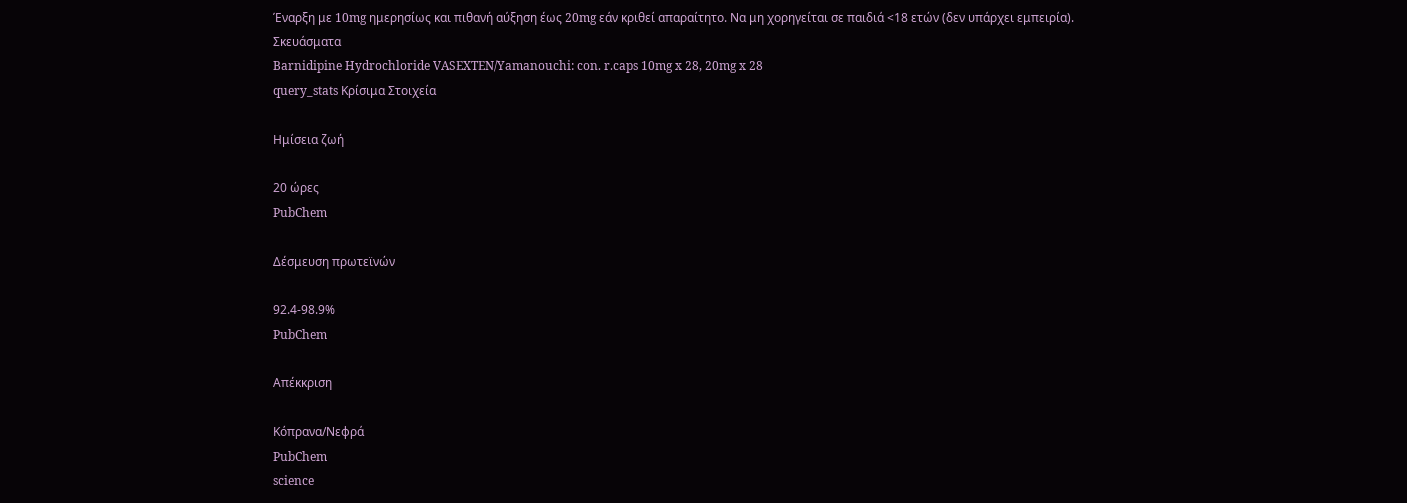Έναρξη με 10mg ημερησίως και πιθανή αύξηση έως 20mg εάν κριθεί απαραίτητο. Να μη χορηγείται σε παιδιά <18 ετών (δεν υπάρχει εμπειρία).
Σκευάσματα
Barnidipine Hydrochloride VASEXTEN/Yamanouchi: con. r.caps 10mg x 28, 20mg x 28
query_stats Κρίσιμα Στοιχεία

Ημίσεια ζωή

20 ώρες
PubChem

Δέσμευση πρωτεϊνών

92.4-98.9%
PubChem

Απέκκριση

Κόπρανα/Νεφρά
PubChem
science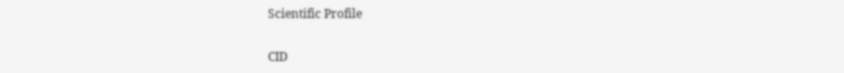Scientific Profile

CID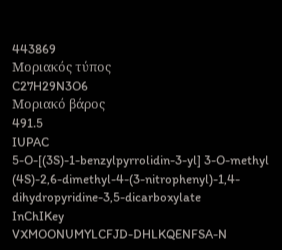443869
Μοριακός τύπος
C27H29N3O6
Μοριακό βάρος
491.5
IUPAC
5-O-[(3S)-1-benzylpyrrolidin-3-yl] 3-O-methyl (4S)-2,6-dimethyl-4-(3-nitrophenyl)-1,4-dihydropyridine-3,5-dicarboxylate
InChIKey
VXMOONUMYLCFJD-DHLKQENFSA-N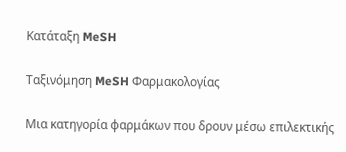Κατάταξη MeSH

Ταξινόμηση MeSH Φαρμακολογίας

Μια κατηγορία φαρμάκων που δρουν μέσω επιλεκτικής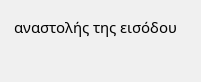αναστολής της εισόδου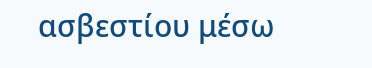ασβεστίου μέσω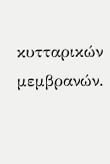κυτταρικών μεμβρανών.